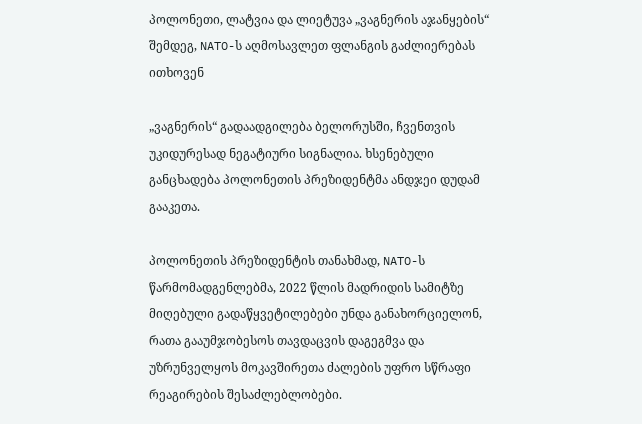პოლონეთი, ლატვია და ლიეტუვა „ვაგნერის აჯანყების“ შემდეგ, NATO-ს აღმოსავლეთ ფლანგის გაძლიერებას ითხოვენ

„ვაგნერის“ გადაადგილება ბელორუსში, ჩვენთვის უკიდურესად ნეგატიური სიგნალია. ხსენებული განცხადება პოლონეთის პრეზიდენტმა ანდჯეი დუდამ გააკეთა.

პოლონეთის პრეზიდენტის თანახმად, NATO-ს წარმომადგენლებმა, 2022 წლის მადრიდის სამიტზე მიღებული გადაწყვეტილებები უნდა განახორციელონ, რათა გააუმჯობესოს თავდაცვის დაგეგმვა და უზრუნველყოს მოკავშირეთა ძალების უფრო სწრაფი რეაგირების შესაძლებლობები.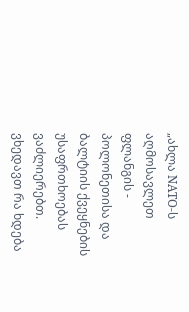„ახლა NATO-ს აღმოსავლეთ ფლანგის - პოლონეთისა და ბალტიის ქვეყნების უსაფრთხოებას ვაძლიერებთ. ვხედავთ რა ხდება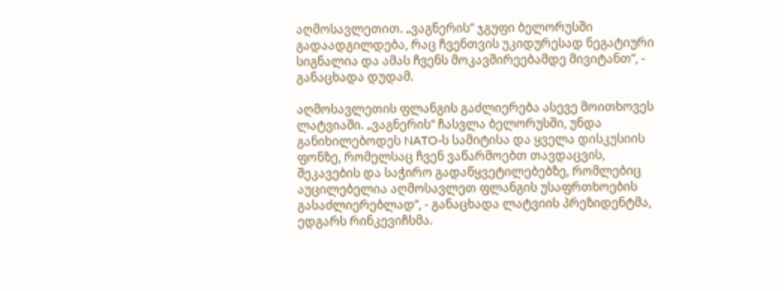აღმოსავლეთით. „ვაგნერის” ჯგუფი ბელორუსში გადაადგილდება, რაც ჩვენთვის უკიდურესად ნეგატიური სიგნალია და ამას ჩვენს მოკავშირეებამდე მივიტანთ”, - განაცხადა დუდამ.

აღმოსავლეთის ფლანგის გაძლიერება ასევე მოითხოვეს ლატვიაში. „ვაგნერის“ ჩასვლა ბელორუსში, უნდა განიხილებოდეს NATO-ს სამიტისა და ყველა დისკუსიის ფონზე, რომელსაც ჩვენ ვაწარმოებთ თავდაცვის, შეკავების და საჭირო გადაწყვეტილებებზე, რომლებიც აუცილებელია აღმოსავლეთ ფლანგის უსაფრთხოების გასაძლიერებლად“, - განაცხადა ლატვიის პრეზიდენტმა, ედგარს რინკევიჩსმა.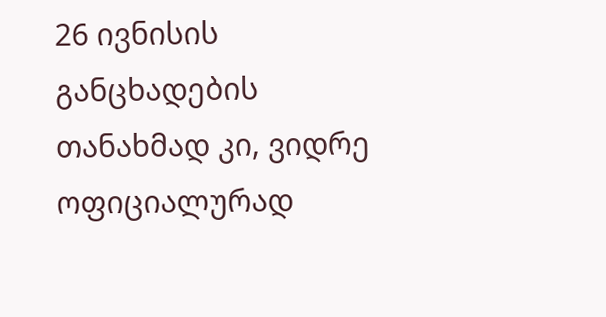26 ივნისის განცხადების თანახმად კი, ვიდრე ოფიციალურად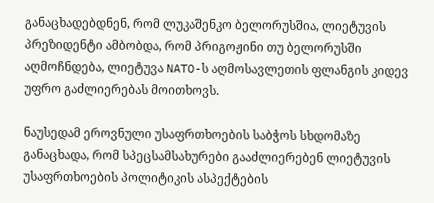განაცხადებდნენ, რომ ლუკაშენკო ბელორუსშია, ლიეტუვის პრეზიდენტი ამბობდა, რომ პრიგოჟინი თუ ბელორუსში აღმოჩნდება, ლიეტუვა NATO-ს აღმოსავლეთის ფლანგის კიდევ უფრო გაძლიერებას მოითხოვს.

ნაუსედამ ეროვნული უსაფრთხოების საბჭოს სხდომაზე განაცხადა, რომ სპეცსამსახურები გააძლიერებენ ლიეტუვის უსაფრთხოების პოლიტიკის ასპექტების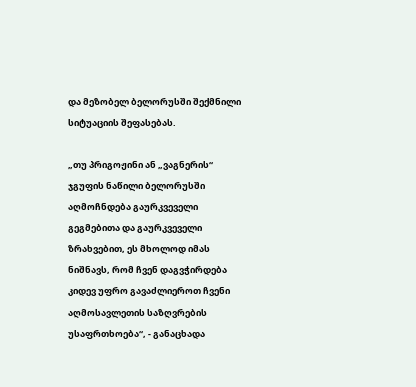და მეზობელ ბელორუსში შექმნილი სიტუაციის შეფასებას.

„თუ პრიგოჟინი ან „ვაგნერის“ ჯგუფის ნაწილი ბელორუსში აღმოჩნდება გაურკვეველი გეგმებითა და გაურკვეველი ზრახვებით, ეს მხოლოდ იმას ნიშნავს, რომ ჩვენ დაგვჭირდება კიდევ უფრო გავაძლიეროთ ჩვენი აღმოსავლეთის საზღვრების უსაფრთხოება“, - განაცხადა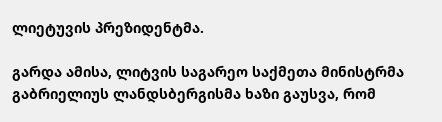ლიეტუვის პრეზიდენტმა.

გარდა ამისა, ლიტვის საგარეო საქმეთა მინისტრმა გაბრიელიუს ლანდსბერგისმა ხაზი გაუსვა, რომ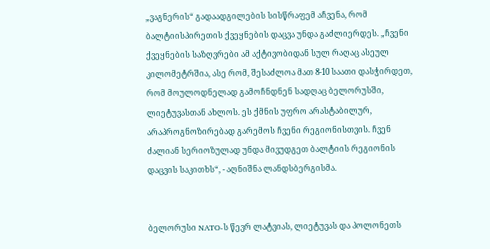„ვაგნერის“ გადაადგილების სისწრაფემ აჩვენა, რომ ბალტიისპირეთის ქვეყნების დაცვა უნდა გაძლიერდეს. „ჩვენი ქვეყნების საზღვრები ამ აქტივობიდან სულ რაღაც ასეულ კილომეტრშია, ასე რომ, შესაძლოა მათ 8-10 საათი დასჭირდეთ, რომ მოულოდნელად გამოჩნდნენ სადღაც ბელორუსში, ლიეტუვასთან ახლოს. ეს ქმნის უფრო არასტაბილურ, არაპროგნოზირებად გარემოს ჩვენი რეგიონისთვის. ჩვენ ძალიან სერიოზულად უნდა მივუდგეთ ბალტიის რეგიონის დაცვის საკითხს“, - აღნიშნა ლანდსბერგისმა.


ბელორუსი NATO-ს წევრ ლატვიას, ლიეტუვას და პოლონეთს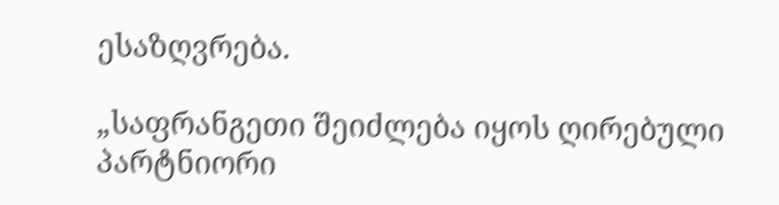ესაზღვრება.

„საფრანგეთი შეიძლება იყოს ღირებული პარტნიორი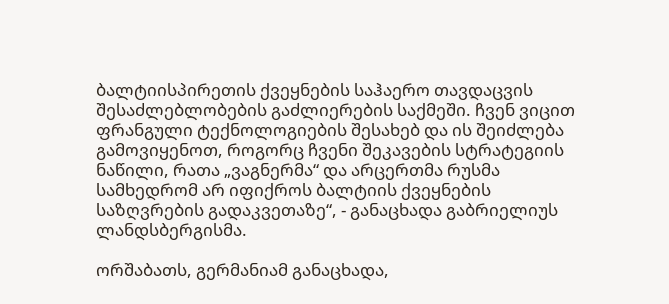ბალტიისპირეთის ქვეყნების საჰაერო თავდაცვის შესაძლებლობების გაძლიერების საქმეში. ჩვენ ვიცით ფრანგული ტექნოლოგიების შესახებ და ის შეიძლება გამოვიყენოთ, როგორც ჩვენი შეკავების სტრატეგიის ნაწილი, რათა „ვაგნერმა“ და არცერთმა რუსმა სამხედრომ არ იფიქროს ბალტიის ქვეყნების საზღვრების გადაკვეთაზე“, - განაცხადა გაბრიელიუს ლანდსბერგისმა.

ორშაბათს, გერმანიამ განაცხადა,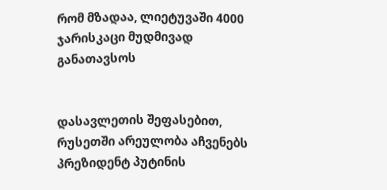რომ მზადაა, ლიეტუვაში 4000 ჯარისკაცი მუდმივად განათავსოს


დასავლეთის შეფასებით, რუსეთში არეულობა აჩვენებს პრეზიდენტ პუტინის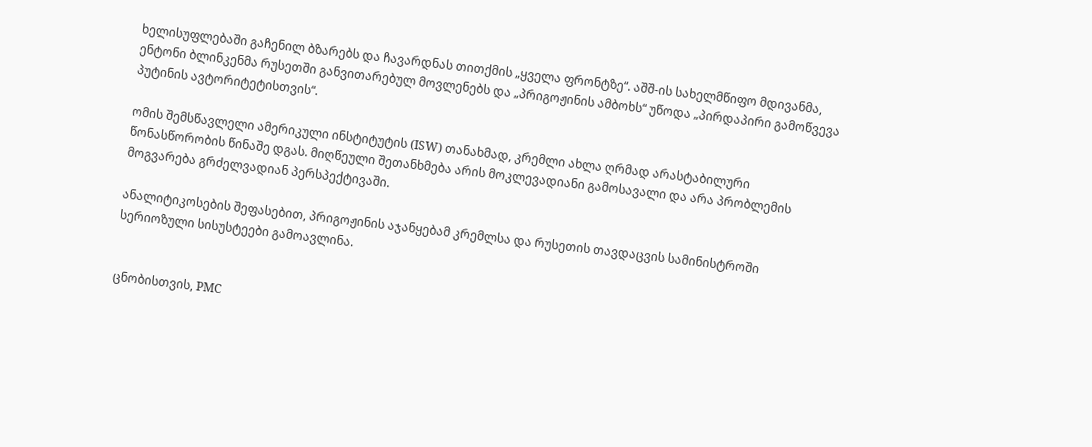ხელისუფლებაში გაჩენილ ბზარებს და ჩავარდნას თითქმის „ყველა ფრონტზე“. აშშ-ის სახელმწიფო მდივანმა, ენტონი ბლინკენმა რუსეთში განვითარებულ მოვლენებს და „პრიგოჟინის ამბოხს“ უწოდა „პირდაპირი გამოწვევა პუტინის ავტორიტეტისთვის“.

ომის შემსწავლელი ამერიკული ინსტიტუტის (ISW) თანახმად, კრემლი ახლა ღრმად არასტაბილური წონასწორობის წინაშე დგას. მიღწეული შეთანხმება არის მოკლევადიანი გამოსავალი და არა პრობლემის მოგვარება გრძელვადიან პერსპექტივაში.

ანალიტიკოსების შეფასებით, პრიგოჟინის აჯანყებამ კრემლსა და რუსეთის თავდაცვის სამინისტროში სერიოზული სისუსტეები გამოავლინა.


ცნობისთვის, PMC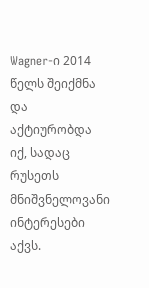Wagner-ი 2014 წელს შეიქმნა და აქტიურობდა იქ, სადაც რუსეთს მნიშვნელოვანი ინტერესები აქვს.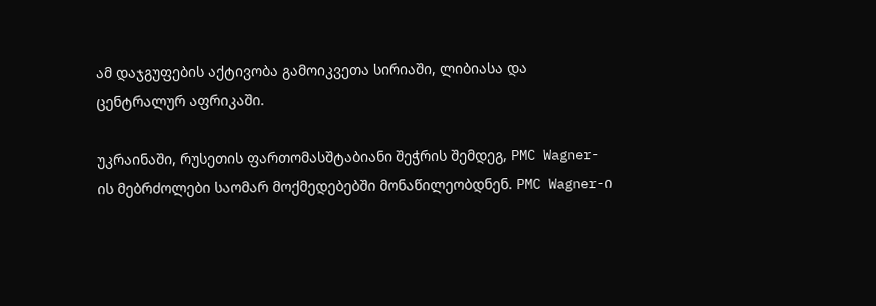ამ დაჯგუფების აქტივობა გამოიკვეთა სირიაში, ლიბიასა და ცენტრალურ აფრიკაში.

უკრაინაში, რუსეთის ფართომასშტაბიანი შეჭრის შემდეგ, PMC Wagner-ის მებრძოლები საომარ მოქმედებებში მონაწილეობდნენ. PMC Wagner-ი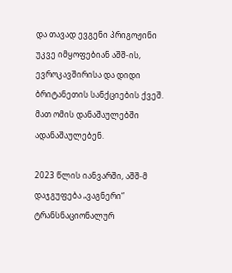და თავად ევგენი პრიგოჟინი უკვე იმყოფებიან აშშ-ის, ევროკავშირისა და დიდი ბრიტანეთის სანქციების ქვეშ. მათ ომის დანაშაულებში ადანაშაულებენ.

2023 წლის იანვარში, აშშ-მ დაჯგუფება „ვაგნერი“ ტრანსნაციონალურ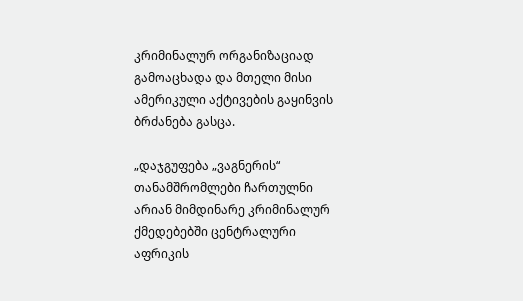კრიმინალურ ორგანიზაციად გამოაცხადა და მთელი მისი ამერიკული აქტივების გაყინვის ბრძანება გასცა.

„დაჯგუფება „ვაგნერის“ თანამშრომლები ჩართულნი არიან მიმდინარე კრიმინალურ ქმედებებში ცენტრალური აფრიკის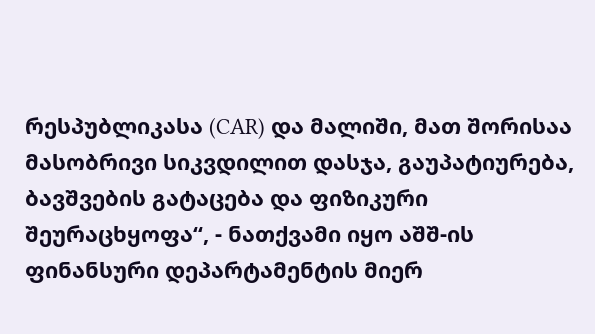რესპუბლიკასა (CAR) და მალიში, მათ შორისაა მასობრივი სიკვდილით დასჯა, გაუპატიურება, ბავშვების გატაცება და ფიზიკური შეურაცხყოფა“, - ნათქვამი იყო აშშ-ის ფინანსური დეპარტამენტის მიერ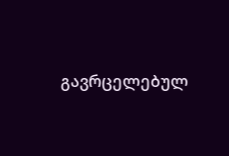გავრცელებულ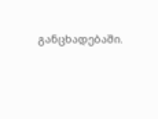განცხადებაში.